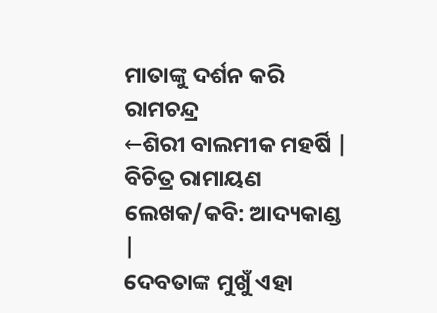ମାତାଙ୍କୁ ଦର୍ଶନ କରି ରାମଚନ୍ଦ୍ର
←ଶିରୀ ବାଲମୀକ ମହର୍ଷି | ବିଚିତ୍ର ରାମାୟଣ ଲେଖକ/କବି: ଆଦ୍ୟକାଣ୍ଡ |
ଦେବତାଙ୍କ ମୁଖୁଁ ଏହା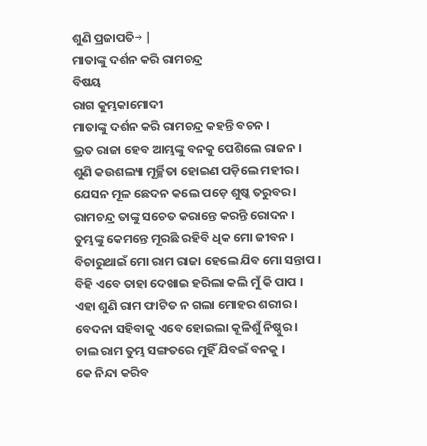ଶୁଣି ପ୍ରଜାପତି→ |
ମାତାଙ୍କୁ ଦର୍ଶନ କରି ରାମଚନ୍ଦ୍ର
ବିଷୟ
ରାଗ କୁମ୍ଭକାମୋଦୀ
ମାତାଙ୍କୁ ଦର୍ଶନ କରି ରାମଚନ୍ଦ୍ର କହନ୍ତି ବଚନ ।
ଭ୍ରତ ରାଜା ହେବ ଆମ୍ଭଙ୍କୁ ବନକୁ ପେଶିଲେ ରାଜନ ।
ଶୁଣି କଉଶଲ୍ୟା ମୂର୍ଚ୍ଛିତା ହୋଇଣ ପଡ଼ିଲେ ମହୀର ।
ଯେସନ ମୂଳ ଛେଦନ କଲେ ପଡ଼େ ଶୁଷ୍କ ତରୁବର ।
ରାମଚନ୍ଦ୍ର ତାଙ୍କୁ ସଚେତ କରାନ୍ତେ କରନ୍ତି ରୋଦନ ।
ତୁମ୍ଭଙ୍କୁ କେମନ୍ତେ ମୂରଛି ରହିବି ଧିକ ମୋ ଜୀବନ ।
ବିଚାରୁଥାଇଁ ମୋ ରାମ ରାଜା ହେଲେ ଯିବ ମୋ ସନ୍ତାପ ।
ବିହି ଏବେ ତାହା ଦେଖାଇ ହରିଲା କଲି ମୁଁ କି ପାପ ।
ଏହା ଶୁଣି ରାମ ଫାଟିତ ନ ଗଲା ମୋହର ଶରୀର ।
ବେଦନା ସହିବାକୁ ଏବେ ହୋଇଲା କୂଳିଶୁଁ ନିଷ୍ଠୁର ।
ଚାଲ ରାମ ତୁମ୍ଭ ସଙ୍ଗତରେ ମୁହିଁ ଯିବଇଁ ବନକୁ ।
କେ ନିନ୍ଦା କରିବ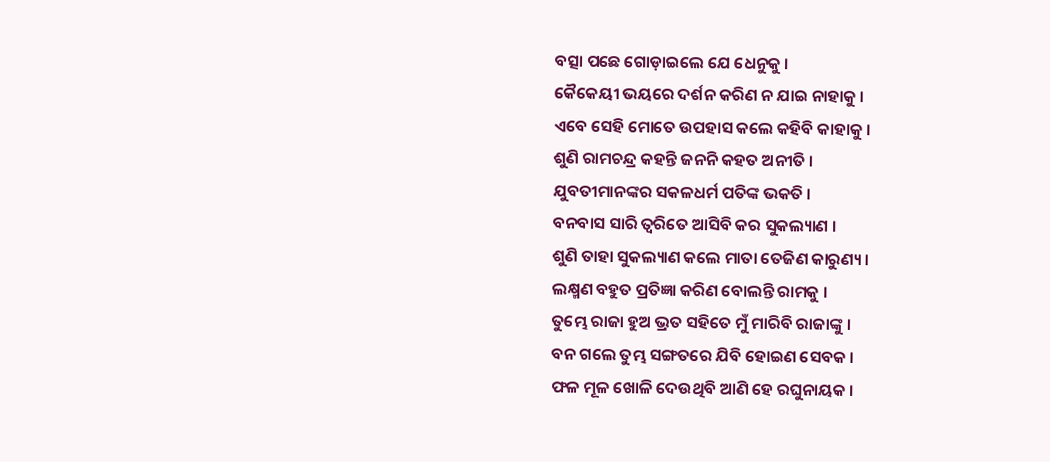ବତ୍ସା ପଛେ ଗୋଡ଼ାଇଲେ ଯେ ଧେନୁକୁ ।
କୈକେୟୀ ଭୟରେ ଦର୍ଶନ କରିଣ ନ ଯାଇ ନାହାକୁ ।
ଏବେ ସେହି ମୋତେ ଉପହାସ କଲେ କହିବି କାହାକୁ ।
ଶୁଣି ରାମଚନ୍ଦ୍ର କହନ୍ତି ଜନନି କହତ ଅନୀତି ।
ଯୁବତୀମାନଙ୍କର ସକଳଧର୍ମ ପତିଙ୍କ ଭକତି ।
ବନବାସ ସାରି ତ୍ୱରିତେ ଆସିବି କର ସୁକଲ୍ୟାଣ ।
ଶୁଣି ତାହା ସୁକଲ୍ୟାଣ କଲେ ମାତା ତେଜିଣ କାରୁଣ୍ୟ ।
ଲକ୍ଷ୍ମଣ ବହୁତ ପ୍ରତିଜ୍ଞା କରିଣ ବୋଲନ୍ତି ରାମକୁ ।
ତୁମ୍ଭେ ରାଜା ହୁଅ ଭ୍ରତ ସହିତେ ମୁଁ ମାରିବି ରାଜାଙ୍କୁ ।
ବନ ଗଲେ ତୁମ୍ଭ ସଙ୍ଗତରେ ଯିବି ହୋଇଣ ସେବକ ।
ଫଳ ମୂଳ ଖୋଳି ଦେଉଥିବି ଆଣି ହେ ରଘୁନାୟକ ।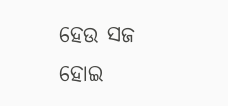ହେଉ ସଜ ହୋଇ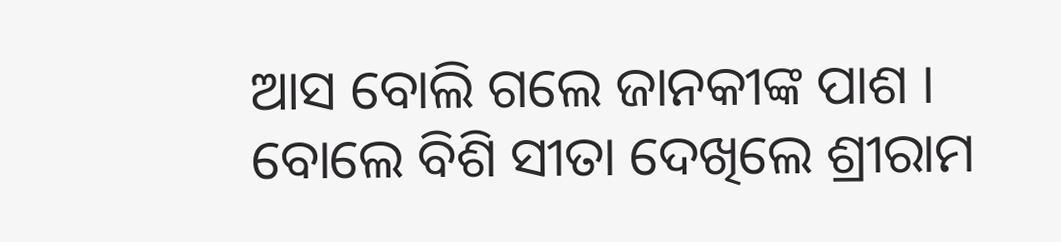ଆସ ବୋଲି ଗଲେ ଜାନକୀଙ୍କ ପାଶ ।
ବୋଲେ ବିଶି ସୀତା ଦେଖିଲେ ଶ୍ରୀରାମ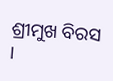ଶ୍ରୀମୁଖ ବିରସ ।